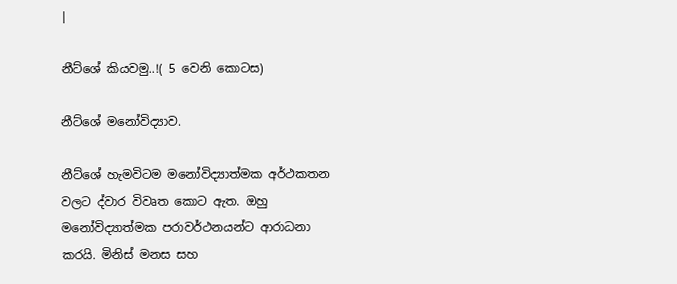|

නීට්ශේ කියවමු..!( 5 වෙනි කොටස)

නීට්ශේ මනෝවිද්‍යාව.

නීට්ශේ හැමවිටම මනෝවිද්‍යාත්මක අර්ථකතන වලට ද්වාර විවෘත කොට ඇත. ඔහු මනෝවිද්‍යාත්මක පරාවර්ථනයන්ට ආරාධනා කරයි. මිනිස් මනස සහ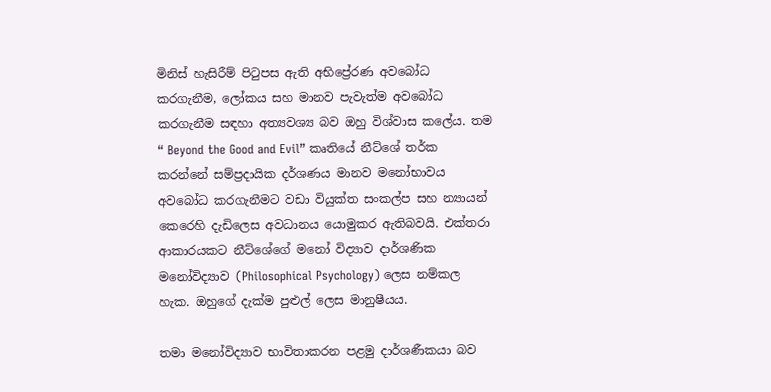මිනිස් හැසිරීම් පිටුපස ඇති අභිප්‍රේරණ අවබෝධ කරගැනීම, ලෝකය සහ මානව පැවැත්ම අවබෝධ කරගැනීම සඳහා අත්‍යවශ්‍ය බව ඔහු විශ්වාස කලේය. තම “ Beyond the Good and Evil” කෘතියේ නීට්ශේ තර්ක කරන්නේ සම්ප්‍රදායික දර්ශණය මානව මනෝභාවය අවබෝධ කරගැනීමට වඩා වියුක්ත සංකල්ප සහ න්‍යායන් කෙරෙහි දැඩිලෙස අවධානය යොමුකර ඇතිබවයි. එක්තරා ආකාරයකට නීට්ශේගේ මනෝ විද්‍යාව දාර්ශණික මනෝවිද්‍යාව (Philosophical Psychology) ලෙස නම්කල හැක. ඔහුගේ දැක්ම පුළුල් ලෙස මානුෂීයය.

තමා මනෝවිද්‍යාව භාවිතාකරන පළමු දාර්ශණීකයා බව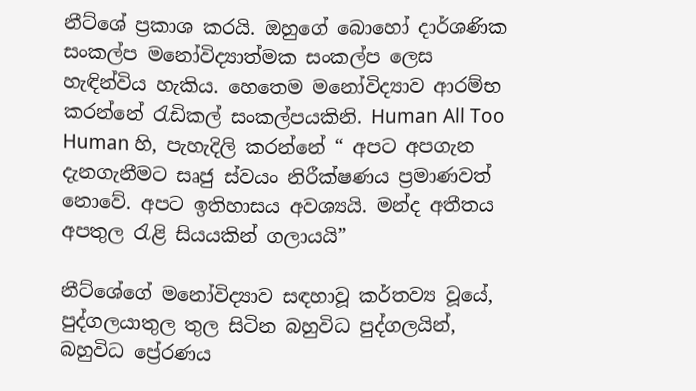නීට්ශේ ප්‍රකාශ කරයි. ඔහුගේ බොහෝ දාර්ශණික සංකල්ප මනෝවිද්‍යාත්මක සංකල්ප ලෙස හැඳින්විය හැකිය. හෙතෙම මනෝවිද්‍යාව ආරම්භ කරන්නේ රැඩිකල් සංකල්පයකිනි. Human All Too Human හි, පැහැදිලි කරන්නේ “ අපට අපගැන දැනගැනීමට සෘජු ස්වයං නිරීක්ෂණය ප්‍රමාණවත් නොවේ. අපට ඉතිහාසය අවශ්‍යයි. මන්ද අතීතය අපතුල රැළි සියයකින් ගලායයි”

නීට්ශේගේ මනෝවිද්‍යාව සඳහාවූ කර්තව්‍ය වූයේ, පුද්ගලයාතුල තුල සිටින බහුවිධ පුද්ගලයින්, බහුවිධ ප්‍රේරණය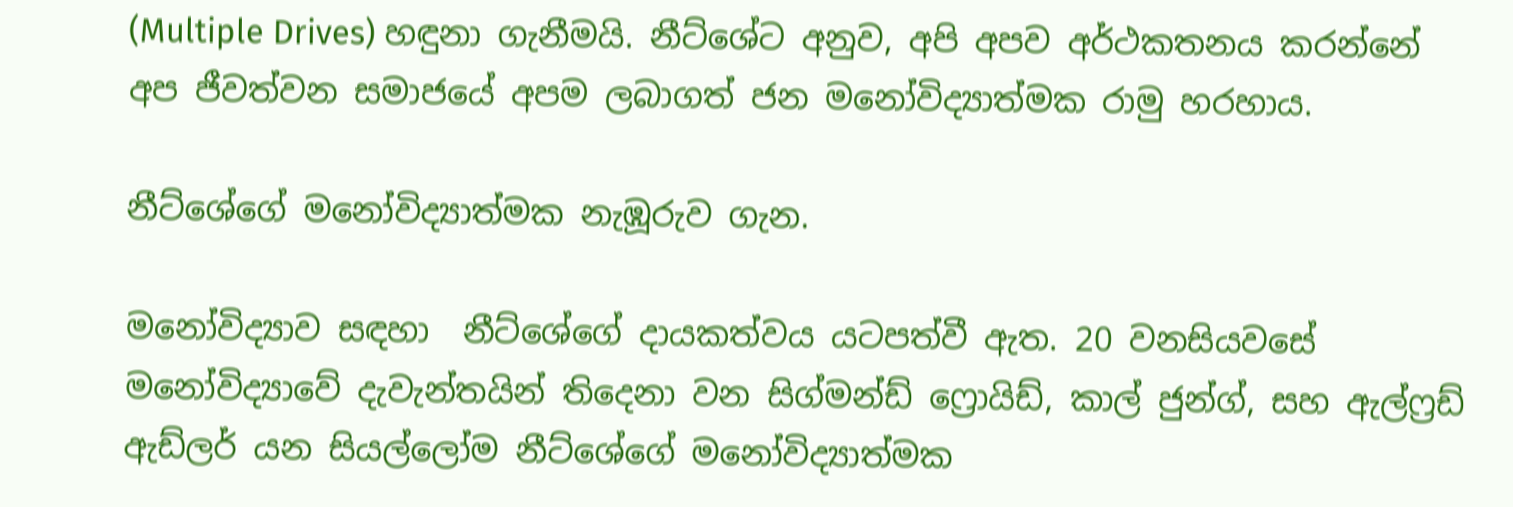(Multiple Drives) හඳුනා ගැනීමයි. නීට්ශේට අනුව, අපි අපව අර්ථකතනය කරන්නේ අප ජීවත්වන සමාජයේ අපම ලබාගත් ජන මනෝවිද්‍යාත්මක රාමු හරහාය.

නීට්ශේගේ මනෝවිද්‍යාත්මක නැඹූරුව ගැන.

මනෝවිද්‍යාව සඳහා  නීට්ශේගේ දායකත්වය යටපත්වී ඇත. 20 වනසියවසේ මනෝවිද්‍යාවේ දැවැන්තයින් තිදෙනා වන සිග්මන්ඩ් ෆ්‍රොයිඩ්, කාල් ජුන්ග්, සහ ඇල්ෆ්‍රඩ් ඇඩ්ලර් යන සියල්ලෝම නීට්ශේගේ මනෝවිද්‍යාත්මක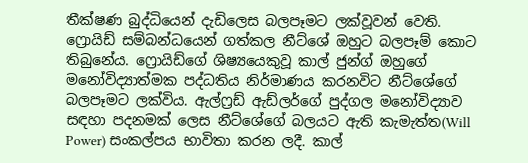තීක්ෂණ බුද්ධියෙන් දැඩිලෙස බලපෑමට ලක්වූවන් වෙති. ෆ්‍රොයිඩ් සම්බන්ධයෙන් ගත්කල නීට්ශේ ඔහුට බලපෑම් කොට තිබුනේය. ෆ්‍රොයිඩ්ගේ ශිෂ්‍යයෙකුවූ කාල් ජුන්ග් ඔහුගේ මනෝවිද්‍යාත්මක පද්ධතිය නිර්මාණය කරනවිට නීට්ශේගේ බලපෑමට ලක්විය. ඇල්ෆ්‍රඩ් ඇඩ්ලර්ගේ පුද්ගල මනෝවිද්‍යාව සඳහා පදනමක් ලෙස නීට්ශේගේ බලයට ඇති කැමැත්ත(Will Power) සංකල්පය භාවිතා කරන ලදී. කාල්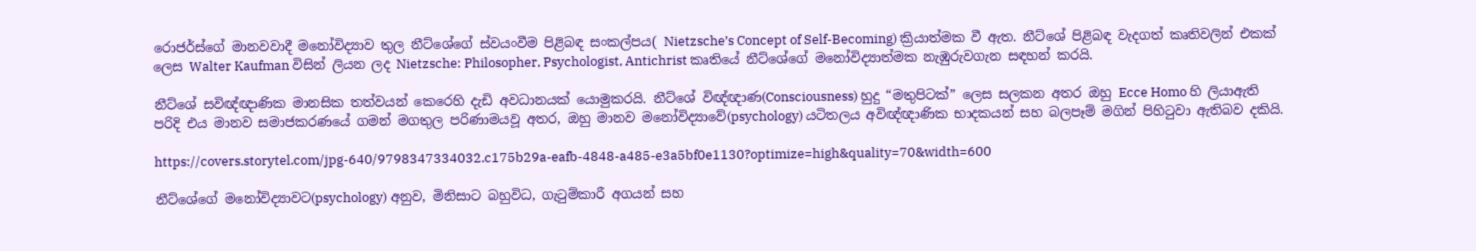රොජර්ස්ගේ මානවවාදී මනෝවිද්‍යාව තුල නීට්ශේගේ ස්වයංවීම පිළිබඳ සංකල්පය( Nietzsche’s Concept of Self-Becoming) ක්‍රියාත්මක වී ඇත. නීට්ශේ පිළිබඳ වැදගත් කෘතිවලින් එකක් ලෙස Walter Kaufman විසින් ලියන ලද Nietzsche: Philosopher, Psychologist, Antichrist කෘතියේ නීට්ශේගේ මනෝවිද්‍යාත්මක නැඹුරුවගැන සඳහන් කරයි.

නීට්ශේ සවිඥ්ඥාණික මානසික තත්වයන් කෙරෙහි දැඩි අවධානයක් යොමුකරයි. නීට්ශේ විඥ්ඥාණ(Consciousness) හුදු “මතුපිටක්” ලෙස සලකන අතර ඔහු Ecce Homo හි ලියාඇති පරිදි එය මානව සමාජකරණයේ ගමන් මගතුල පරිණාමයවූ අතර, ඔහු මානව මනෝවිද්‍යාවේ(psychology) යටිතලය අවිඥ්ඥාණික භාදකයන් සහ බලපෑම් මගින් පිහිටුවා ඇතිබව දකියි.

https://covers.storytel.com/jpg-640/9798347334032.c175b29a-eafb-4848-a485-e3a5bf0e1130?optimize=high&quality=70&width=600

නීට්ශේගේ මනෝවිද්‍යාවට(psychology) අනුව, මිනිසාට බහුවිධ, ගැටුම්කාරී අගයන් සහ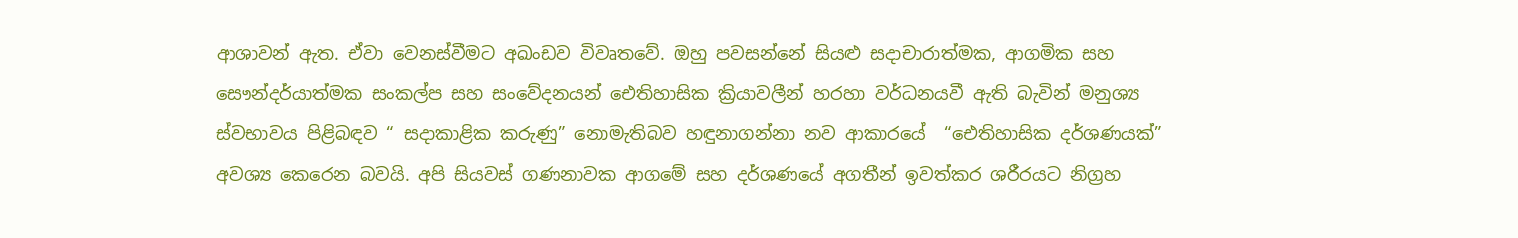ආශාවන් ඇත. ඒවා වෙනස්වීමට අඛංඩව විවෘතවේ. ඔහු පවසන්නේ සියළු සදාචාරාත්මක, ආගමික සහ සෞන්දර්යාත්මක සංකල්ප සහ සංවේදනයන් ඓතිහාසික ක්‍රියාවලීන් හරහා වර්ධනයවී ඇති බැවින් මනුශ්‍ය ස්වභාවය පිළිබඳව “ සදාකාළික කරුණු” නොමැතිබව හඳුනාගන්නා නව ආකාරයේ  “ඓතිහාසික දර්ශණයක්” අවශ්‍ය කෙරෙන බවයි. අපි සියවස් ගණනාවක ආගමේ සහ දර්ශණයේ අගතීන් ඉවත්කර ශරීරයට නිග්‍රහ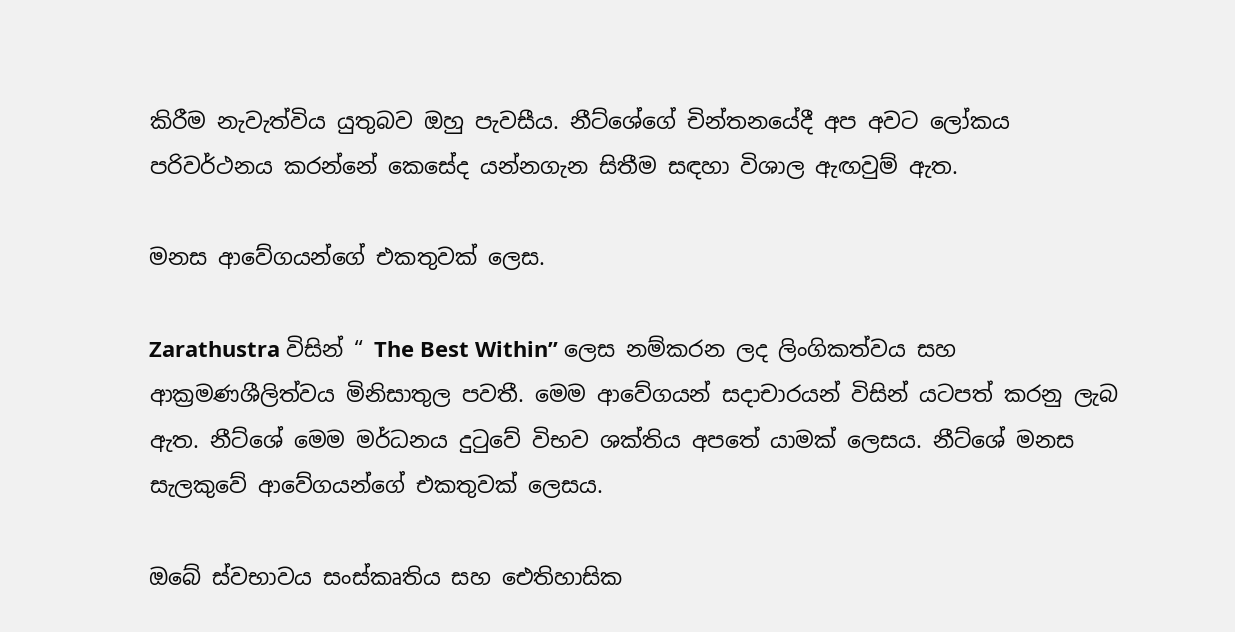කිරීම නැවැත්විය යුතුබව ඔහු පැවසීය. නීට්ශේගේ චින්තනයේදී අප අවට ලෝකය පරිවර්ථනය කරන්නේ කෙසේද යන්නගැන සිතීම සඳහා විශාල ඇඟවුම් ඇත.

මනස ආවේගයන්ගේ එකතුවක් ලෙස.

Zarathustra විසින් “ The Best Within” ලෙස නම්කරන ලද ලිංගිකත්වය සහ ආක්‍රමණශීලිත්වය මිනිසාතුල පවතී. මෙම ආවේගයන් සදාචාරයන් විසින් යටපත් කරනු ලැබ ඇත. නීට්ශේ මෙම මර්ධනය දුටුවේ විභව ශක්තිය අපතේ යාමක් ලෙසය. නීට්ශේ මනස සැලකුවේ ආවේගයන්ගේ එකතුවක් ලෙසය.

ඔබේ ස්වභාවය සංස්කෘතිය සහ ඓතිහාසික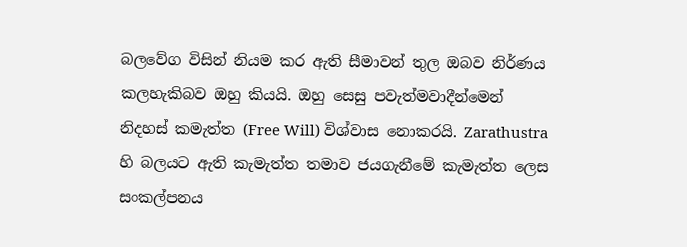බලවේග විසින් නියම කර ඇති සීමාවන් තුල ඔබව නිර්ණය කලහැකිබව ඔහු කියයි. ඔහු සෙසු පවැත්මවාදීන්මෙන් නිදහස් කමැත්ත (Free Will) විශ්වාස නොකරයි. Zarathustra හි බලයට ඇති කැමැත්ත තමාව ජයගැනීමේ කැමැත්ත ලෙස සංකල්පනය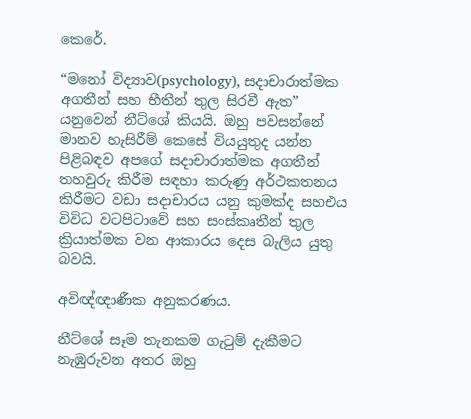කෙරේ.

“මනෝ විද්‍යාව(psychology), සදාචාරාත්මක අගතීන් සහ භීතීන් තුල සිරවී ඇත” යනුවෙන් නීට්ශේ කියයි. ඔහු පවසන්නේ මානව හැසිරීම් කෙසේ වියයුතුද යන්න පිළිබඳව අපගේ සදාචාරාත්මක අගතීන් තහවුරු කිරීම සඳහා කරුණු අර්ථකතනය කිරීමට වඩා සදාචාරය යනු කුමක්ද සහඑය විවිධ වටපිටාවේ සහ සංස්කෘතීන් තුල ක්‍රියාත්මක වන ආකාරය දෙස බැලිය යුතු බවයි.

අවිඥ්ඥාණීක අනුකරණය.

නීට්ශේ සෑම තැනකම ගැටුම් දැකීමට නැඹුරුවන අතර ඔහු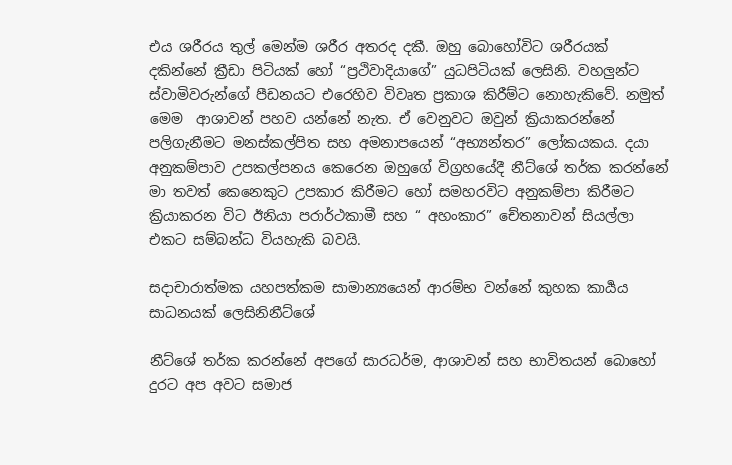එය ශරීරය තුල් මෙන්ම ශරීර අතරද දකී. ඔහු බොහෝවිට ශරීරයක් දකින්නේ ක්‍රීඩා පිටියක් හෝ “ප්‍රථිවාදියාගේ” යුධපිටියක් ලෙසිනි. වහලුන්ට ස්වාමිවරුන්ගේ පීඩනයට එරෙහිව විවෘත ප්‍රකාශ කිරීම්ට නොහැකිවේ. නමුත් මෙම  ආශාවන් පහව යන්නේ නැත. ඒ වෙනුවට ඔවුන් ක්‍රියාකරන්නේ පලිගැනීමට මනස්කල්පිත සහ අමනාපයෙන් “අභ්‍යන්තර” ලෝකයකය. දයා අනුකම්පාව උපකල්පනය කෙරෙන ඔහුගේ විග්‍රහයේදී නීට්ශේ තර්ක කරන්නේ මා තවත් කෙනෙකුට උපකාර කිරීමට හෝ සමහරවිට අනුකම්පා කිරීමට ක්‍රියාකරන විට ඊනියා පරාර්ථකාමී සහ “ අහංකාර” චේතනාවන් සියල්ලා එකට සම්බන්ධ වියහැකි බවයි.

සදාචාරාත්මක යහපත්කම සාමාන්‍යයෙන් ආරම්භ වන්නේ කුහක කාර්‍යය සාධනයක් ලෙසිනිනීට්ශේ

නීට්ශේ තර්ක කරන්නේ අපගේ සාරධර්ම, ආශාවන් සහ භාවිතයන් බොහෝ දුරට අප අවට සමාජ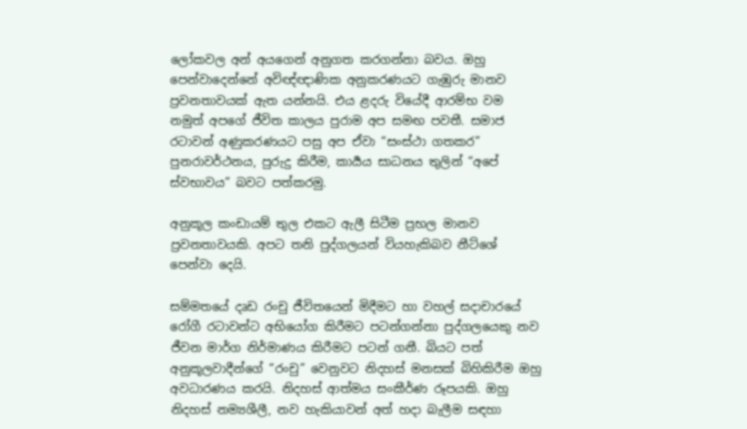ලෝකවල අන් අයගෙන් අනුගත කරගන්නා බවය. ඔහු පෙන්වාදෙන්නේ අවිඥ්ඥාණික අනුකරණයට ගැඹුරු මානව ප්‍රවනතාවයක් ඇත යන්නයි. එය ළදරු වියේදී ආරම්භ වම නමුත් අපගේ ජීවිත කාලය පුරාම අප සමඟ පවතී. සමාජ රටාවන් අණුකරණයට පසු අප ඒවා “සංස්ථා ගතකර” පුනරාවර්ථනය, පුරුදු කිරීම, කාර්‍යය සාධනය තුලින් “අපේ ස්වභාවය” බවට පත්කරමු.

අනුකූල කංඩායම් තුල එකට ඇලී සිටීම ප්‍රභල මානව ප්‍රවනතාවයකි. අපට තනි පුද්ගලයන් වියහැකිබව නීට්ශේ පෙන්වා දෙයි.

සම්මතයේ දෘඩ රංචු ජීවිතයෙන් මිදීමට හා වහල් සදාචාරයේ රෝගී රටාවන්ට අභියෝග කිරීමට පටන්ගන්නා පුද්ගලයෙකු නව ජීවන මාර්ග නිර්මාණය කිරීමට පටන් ගනී. බියට පත් අනුකූලවාදීන්ගේ “රංචු” වෙනුවට නිදහස් මනසක් බිහිකිරීම ඔහු අවධාරණය කරයි. නිදහස් ආත්මය සංකීර්ණ රූපයකි. ඔහු නිදහස් නම්‍යශීලී, නව හැකියාවන් අත් හදා බැලීම සඳහා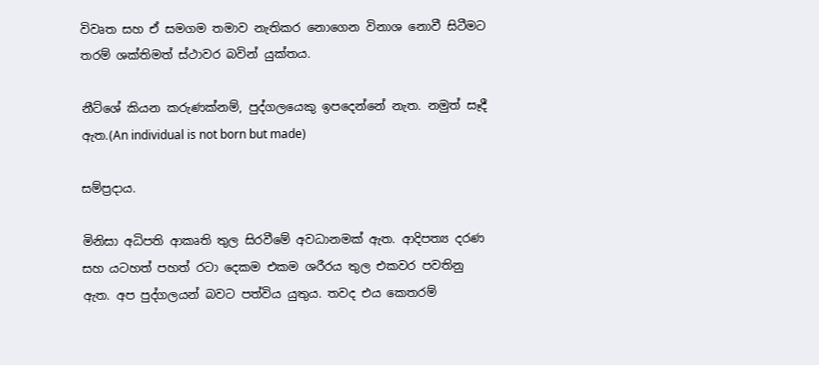විවෘත සහ ඒ සමගම තමාව නැතිකර නොගෙන විනාශ නොවී සිටීමට තරම් ශක්තිමත් ස්ථාවර බවින් යුක්තය.

නීට්ශේ කියන කරුණක්නම්, පුද්ගලයෙකු ඉපදෙන්නේ නැත. නමුත් සෑදී ඇත.(An individual is not born but made)

සම්ප්‍රදාය.

මිනිසා අධිපති ආකෘති තුල සිරවීමේ අවධානමක් ඇත. ආදිපත්‍ය දරණ සහ යටහත් පහත් රටා දෙකම එකම ශරීරය තුල එකවර පවතිනු ඇත. අප පුද්ගලයන් බවට පත්විය යුතුය. තවද එය කෙතරම්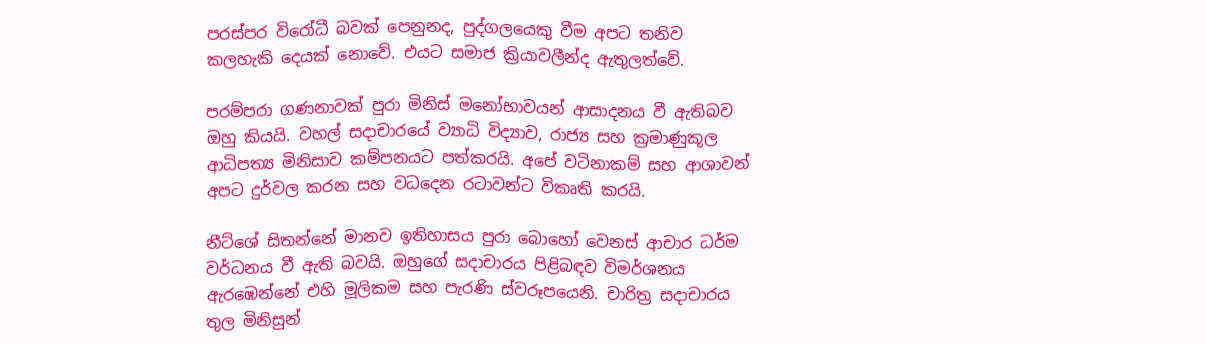පරස්පර විරෝධී බවක් පෙනුනද, පුද්ගලයෙකු වීම අපට තනිව කලහැකි දෙයක් නොවේ. එයට සමාජ ක්‍රියාවලීන්ද ඇතුලත්වේ.

පරම්පරා ගණනාවක් පුරා මිනිස් මනෝභාවයන් ආසාදනය වී ඇතිබව ඔහු කියයි. වහල් සදාචාරයේ ව්‍යාධි විද්‍යාව, රාජ්‍ය සහ ක්‍රමාණුකූල ආධිපත්‍ය මිනිසාව කම්පනයට පත්කරයි. අපේ වටිනාකම් සහ ආශාවන් අපට දුර්වල කරන සහ වධදෙන රටාවන්ට විකෘති කරයි.

නීට්ශේ සිතන්නේ මානව ඉතිහාසය පුරා බොහෝ වෙනස් ආචාර ධර්ම වර්ධනය වී ඇති බවයි. ඔහුගේ සදාචාරය පිළිබඳව විමර්ශනය ඇරඹෙන්නේ එහි මූලිකම සහ පැරණි ස්වරූපයෙනි. චාරිත්‍ර සදාචාරය තුල මිනිසුන්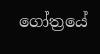ගෝත්‍රයේ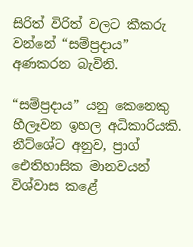සිරිත් විරිත් වලට කීකරු වන්නේ “සම්ප්‍රදාය” අණකරන බැවිනි.

“සම්ප්‍රදාය” යනු කෙනෙකු හීලෑවන ඉහල අධිකාරියකි. නීට්ශේට අනුව, ප්‍රාග් ඓතිහාසික මානවයන් විශ්වාස කළේ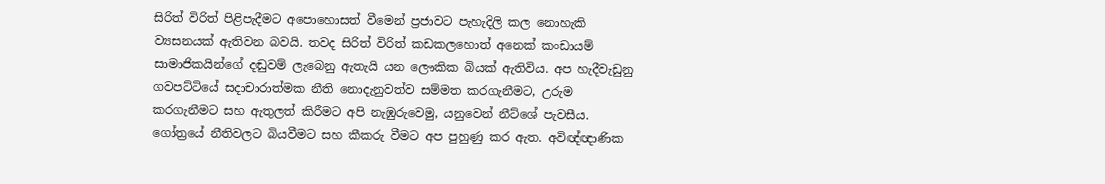සිරිත් විරිත් පිළිපැදීමට අපොහොසත් වීමෙන් ප්‍රජාවට පැහැදිලි කල නොහැකි ව්‍යසනයක් ඇතිවන බවයි. තවද සිරිත් විරිත් කඩකලහොත් අනෙක් කංඩායම් සාමාජිකයින්ගේ දඬුවම් ලැබෙනු ඇතැයි යන ලෞකික බියක් ඇතිවිය. අප හැදීවැඩුනු ගවපට්ටියේ සදාචාරාත්මක නීති නොදැනුවත්ව සම්මත කරගැනීමට, උරුම කරගැනීමට සහ ඇතුලත් කිරීමට අපි නැඹුරුවෙමු, යනුවෙන් නීට්ශේ පැවසීය. ගෝත්‍රයේ නීතිවලට බියවීමට සහ කීකරු වීමට අප පුහුණු කර ඇත. අවිඥ්ඥාණික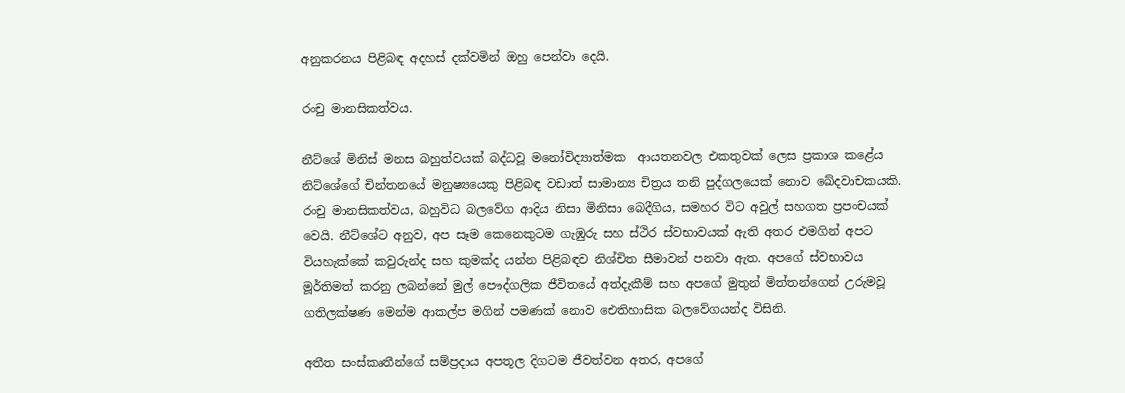අනුකරනය පිළිබඳ අදහස් දක්වමින් ඔහු පෙන්වා දෙයි.

රංචු මානසිකත්වය.

නීට්ශේ මිනිස් මනස බහුත්වයක් බද්ධවූ මනෝවිද්‍යාත්මක  ආයතනවල එකතුවක් ලෙස ප්‍රකාශ කළේය නිට්ශේගේ චින්තනයේ මනුෂ්‍යයෙකු පිළිබඳ වඩාත් සාමාන්‍ය චිත්‍රය තනි පුද්ගලයෙක් නොව ඛේදවාචකයකි. රංචු මානසිකත්වය, බහුවිධ බලවේග ආදිය නිසා මිනිසා බෙදීගිය, සමහර විට අවුල් සහගත ප්‍රපංචයක් වෙයි. නීට්ශේට අනුව, අප සෑම කෙනෙකුටම ගැඹුරු සහ ස්ථිර ස්වභාවයක් ඇති අතර එමගින් අපට වියහැක්කේ කවුරුන්ද සහ කුමක්ද යන්න පිළිබඳව නිශ්චිත සීමාවන් පනවා ඇත. අපගේ ස්වභාවය මූර්තිමත් කරනු ලබන්නේ මුල් පෞද්ගලික ජීවිතයේ අත්දැකීම් සහ අපගේ මුතුන් මිත්තන්ගෙන් උරුමවූ ගතිලක්ෂණ මෙන්ම ආකල්ප මගින් පමණක් නොව ඓතිහාසික බලවේගයන්ද විසිනි.

අතීත සංස්කෘතීන්ගේ සම්ප්‍රදාය අපතූල දිගටම ජීවත්වන අතර, අපගේ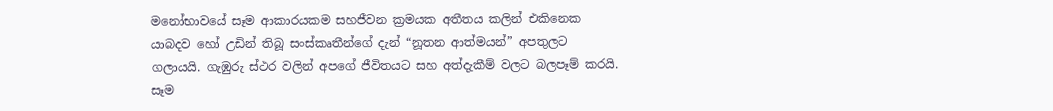මනෝභාවයේ සෑම ආකාරයකම සහජීවන ක්‍රමයක අතීතය කලින් එකිනෙක යාබදව හෝ උඩින් තිබූ සංස්කෘතීන්ගේ දැන් “නූතන ආත්මයන්” අපතුලට ගලායයි. ගැඹුරු ස්ථර වලින් අපගේ ජීවිතයට සහ අත්දැකීම් වලට බලපෑම් කරයි. සෑම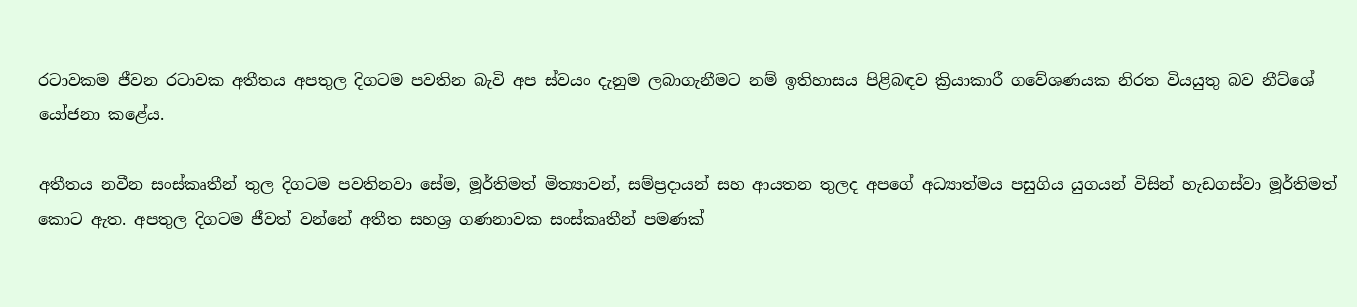රටාවකම ජීවන රටාවක අතීතය අපතුල දිගටම පවතින බැවි අප ස්වයං දැනුම ලබාගැනීමට නම් ඉතිහාසය පිළිබඳව ක්‍රියාකාරී ගවේශණයක නිරත වියයුතු බව නීට්ශේ යෝජනා කළේය.

අතීතය නවීන සංස්කෘතීන් තුල දිගටම පවතිනවා සේම, මූර්තිමත් මිත්‍යාවන්, සම්ප්‍රදායන් සහ ආයතන තුලද අපගේ අධ්‍යාත්මය පසුගිය යුගයන් විසින් හැඩගස්වා මූර්තිමත් කොට ඇත. අපතුල දිගටම ජීවත් වන්නේ අතීත සහශ්‍ර ගණනාවක සංස්කෘතීන් පමණක්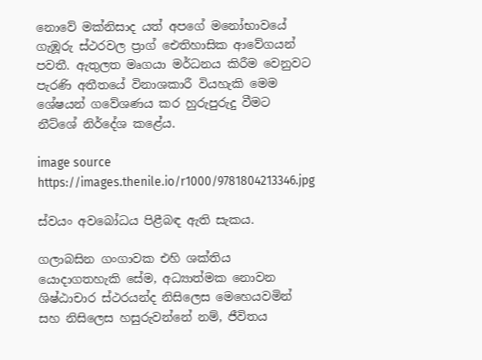නොවේ මක්නිසාද යත් අපගේ මනෝභාවයේ ගැඹූරු ස්ථරවල ප්‍රාග් ඓතිහාසික ආවේගයන් පවතී. ඇතුලත මෘගයා මර්ධනය කිරීම වෙනුවට පැරණි අතීතයේ විනාශකාරී වියහැකි මෙම ශේෂයන් ගවේශණය කර හුරුපුරුදු වීමට නීට්ශේ නිර්දේශ කළේය.

image source
https://images.thenile.io/r1000/9781804213346.jpg

ස්වයං අවබෝධය පිළීබඳ ඇති සැකය.

ගලාබසින ගංගාවක එහි ශක්තිය යොදාගතහැකි සේම, අධ්‍යාත්මක නොවන ශිෂ්ඨාචාර ස්ථරයන්ද නිසිලෙස මෙහෙයවමින් සහ නිසිලෙස හසුරුවන්නේ නම්, ජීවිතය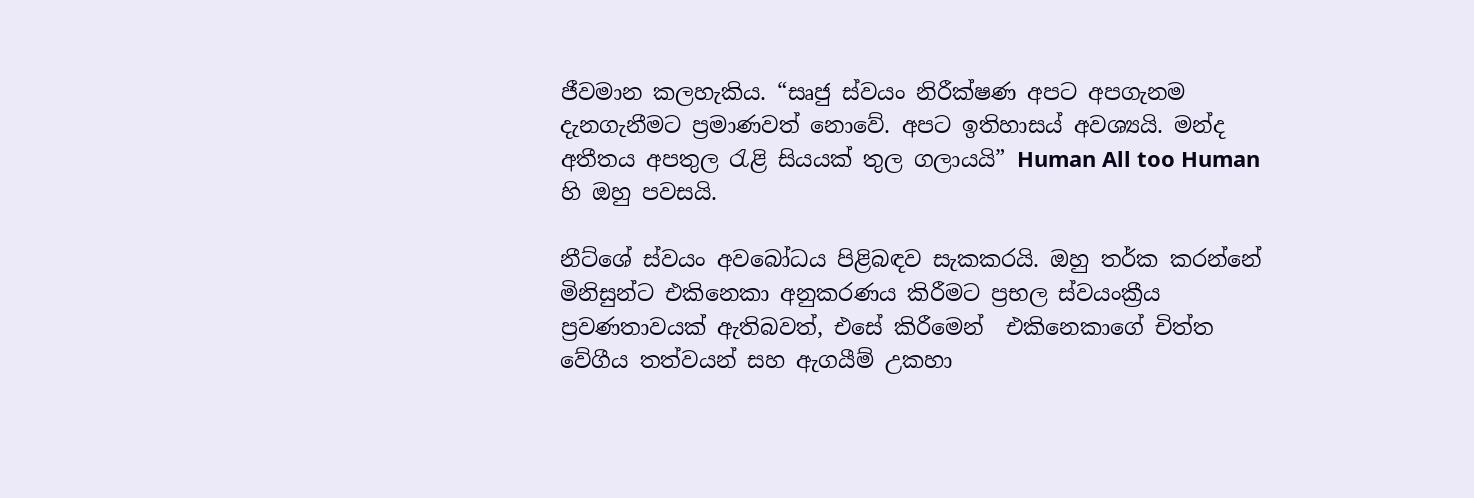ජීවමාන කලහැකිය. “සෘජු ස්වයං නිරීක්ෂණ අපට අපගැනම දැනගැනීමට ප්‍රමාණවත් නොවේ. අපට ඉතිහාසය් අවශ්‍යයි. මන්ද අතීතය අපතුල රැළි සියයක් තුල ගලායයි” Human All too Human හි ඔහු පවසයි.

නීට්ශේ ස්වයං අවබෝධය පිළිබඳව සැකකරයි. ඔහු තර්ක කරන්නේ මිනිසුන්ට එකිනෙකා අනුකරණය කිරීමට ප්‍රභල ස්වයංක්‍රීය ප්‍රවණතාවයක් ඇතිබවත්, එසේ කිරීමෙන්  එකිනෙකාගේ චිත්ත වේගීය තත්වයන් සහ ඇගයීම් උකහා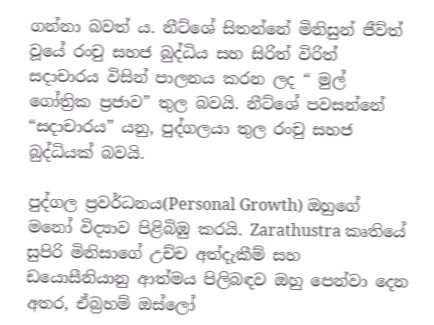ගන්නා බවත්‍ ය. නීට්ශේ සිතන්නේ මිනිසුන් ජීව්ත් වූයේ රංචු සහජ බුද්ධිය සහ සිරිත් විරිත් සදාචාරය විසින් පාලනය කරන ලද “ මුල් ගෝත්‍රික ප්‍රජාව” තුල බවයි. නීට්ශේ පවසන්නේ “සදාචාරය” යනු, පුද්ගලයා තුල රංචු සහජ බුද්ධියක් බවයි.

පුද්ගල ප්‍රවර්ධනය(Personal Growth) ඔහුගේ මනෝ විද්‍යාව පිළිබිඹු කරයි. Zarathustra කෘතියේ සුපිරි මිනිසාගේ උච්ච අත්දැකීම් සහ ඩයොසීනියානු ආත්මය පිලිබඳව ඔහු පෙන්වා දෙන අතර, ඒබ්‍රහම් ඔස්ලෝ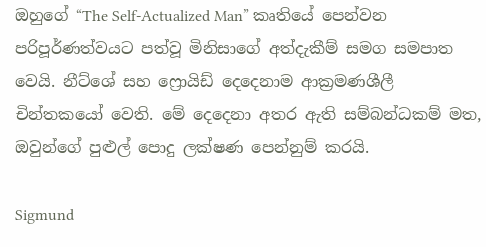ඔහුගේ “The Self-Actualized Man” කෘතියේ පෙන්වන පරිපූර්ණත්වයට පත්වූ මිනිසාගේ අත්දැකීම් සමග සමපාත වෙයි. නීට්ශේ සහ ෆ්‍රොයිඩ් දෙදෙනාම ආක්‍රමණශීලී චින්තකයෝ වෙති. මේ දෙදෙනා අතර ඇති සම්බන්ධකම් මත, ඔවුන්ගේ පුළුල් පොදු ලක්ෂණ පෙන්නුම් කරයි.

Sigmund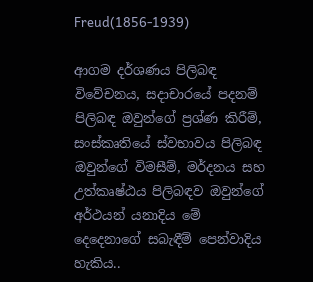Freud(1856-1939)

ආගම දර්ශණය පිලිබඳ විවේචනය, සදාචාරයේ පදනම් පිලිබඳ ඔවුන්ගේ ප්‍රශ්ණ කිරීම්, සංස්කෘතියේ ස්වභාවය පිලිබඳ ඔවුන්ගේ විමසීම්, මර්දනය සහ උත්කෘෂ්ඨය පිලිබඳව ඔවුන්ගේ අර්ථයන් යනාදිය මේ දෙදෙනාගේ සබැඳීම් පෙන්වාදිය හැකිය..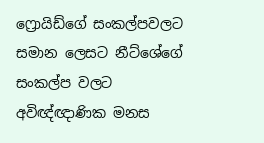ෆ්‍රොයිඩ්ගේ සංකල්පවලට සමාන ලෙසට නීට්ශේගේ සංකල්ප වලට අවිඥ්ඥාණික මනස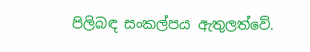පිලිබඳ සංකල්පය ඇතුලත්වේ.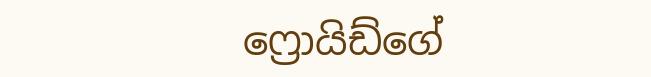ෆ්‍රොයිඩ්ගේ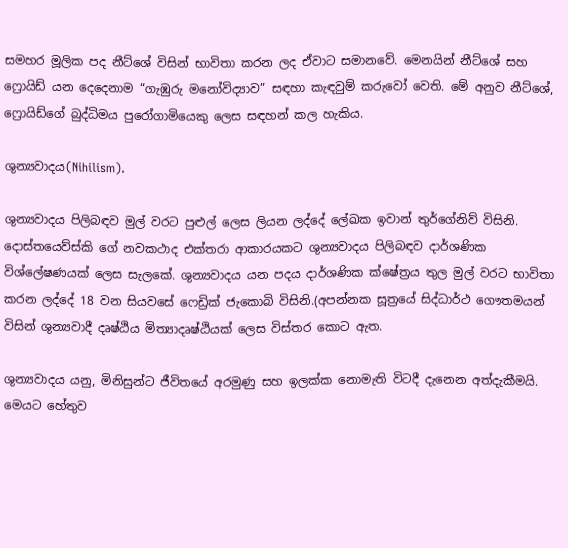සමහර මූලික පද නීට්ශේ විසින් භාවිතා කරන ලද ඒවාට සමානවේ. මෙනයින් නීට්ශේ සහ ෆ්‍රොයිඩ් යන දෙදෙනාම “ගැඹුරු මනෝවිද්‍යාව” සඳහා කැඳවුම් කරුවෝ වෙති. මේ අනුව නීට්ශේ, ෆ්‍රොයිඩ්ගේ බුද්ධිමය පුරෝගාමියෙකු ලෙස සඳහන් කල හැකිය.

ශුන්‍යවාදය(Nihilism).

ශුන්‍යවාදය පිලිබඳව මුල් වරට පුළුල් ලෙස ලියන ලද්දේ ලේඛක ඉවාන් තුර්ගේනිව් විසිනි. දොස්තයෙව්ස්කි ගේ නවකථාද එක්තරා ආකාරයකට ශුන්‍යවාදය පිලිබඳව දාර්ශණික විශ්ලේෂණයක් ලෙස සැලකේ. ශුන්‍යවාදය යන පදය දාර්ශණික ක්ෂේත්‍රය තුල මුල් වරට භාවිතා කරන ලද්දේ 18 වන සියවසේ ෆෙඩ්‍රික් ජැකොබි විසිනි.(අපන්නක සූත්‍රයේ සිද්ධාර්ථ ගෞතමයන් විසින් ශුන්‍යවාදී දෘෂ්ඨිය මිත්‍යාදෘෂ්ඨියක් ලෙස විස්තර කොට ඇත.

ශුන්‍යවාදය යනු, මිනිසුන්ට ජීවිතයේ අරමුණු සහ ඉලක්ක නොමැති විටදී දැනෙන අත්දැකීමයි. මෙයට හේතුව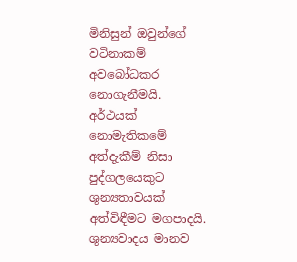මිනිසුන් ඔවුන්ගේ වටිනාකම් අවබෝධකර නොගැනීමයි. අර්ථයක් නොමැතිකමේ අත්දැකීම් නිසා පුද්ගලයෙකුට ශුන්‍යතාවයක් අත්විඳීමට මගපාදයි. ශුන්‍යවාදය මානව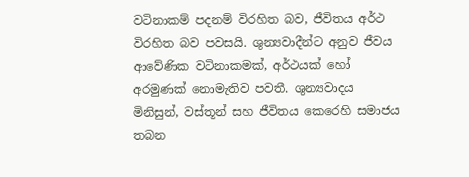වටිනාකම් පදනම් විරහිත බව, ජීවිතය අර්ථ විරහිත බව පවසයි. ශුන්‍යවාදීන්ට අනුව ජීවය ආවේණික වටිනාකමක්, අර්ථයක් හෝ අරමුණක් නොමැතිව පවතී. ශුන්‍යවාදය මිනිසුන්, වස්තූන් සහ ජීවිතය කෙරෙහි සමාජය තබන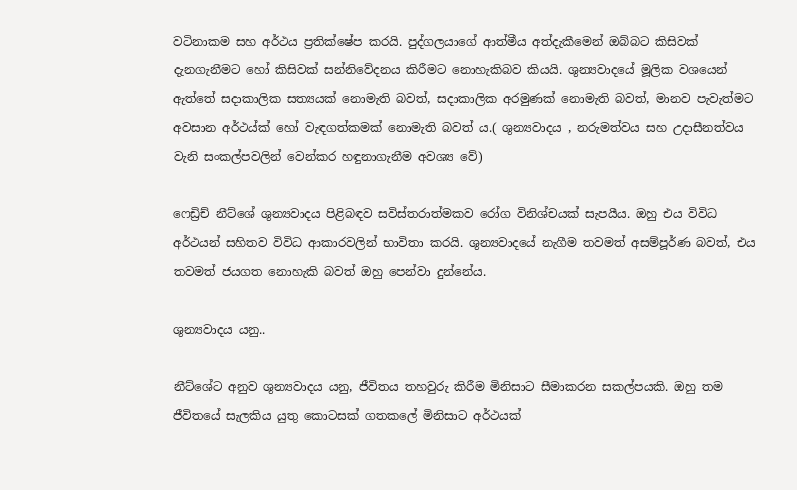වටිනාකම සහ අර්ථය ප්‍රතික්ෂේප කරයි. පුද්ගලයාගේ ආත්මීය අත්දැකීමෙන් ඔබ්බට කිසිවක් දැනගැනීමට හෝ කිසිවක් සන්නිවේදනය කිරීමට නොහැකිබව කියයි. ශුන්‍යවාදයේ මූලික වශයෙන් ඇත්තේ සදාකාලික සත්‍යයක් නොමැති බවත්, සදාකාලික අරමුණක් නොමැති බවත්, මානව පැවැත්මට අවසාන අර්ථය්ක් හෝ වැඳගත්කමක් නොමැති බවත්‍ ය.( ශුන්‍යවාදය , නරුමත්වය සහ උදාසීනත්වය වැනි සංකල්පවලින් වෙන්කර හඳුනාගැනීම අවශ්‍ය වේ)

ෆෙඩ්‍රිච් නීට්ශේ ශුන්‍යවාදය පිළිබඳව සවිස්තරාත්මකව රෝග විනිශ්චයක් සැපයීය. ඔහු එය විවිධ අර්ථයන් සහිතව විවිධ ආකාරවලින් භාවිතා කරයි. ශුන්‍යවාදයේ නැගීම තවමත් අසම්පූර්ණ බවත්, එය තවමත් ජයගත නොහැකි බවත් ඔහු පෙන්වා දුන්නේය.

ශුන්‍යවාදය යනු..

නීට්ශේට අනුව ශුන්‍යවාදය යනු, ජීවිතය තහවුරු කිරීම මිනිසාට සීමාකරන සකල්පයකි. ඔහු තම ජීවිතයේ සැලකිය යුතු කොටසක් ගතකලේ මිනිසාට අර්ථයක්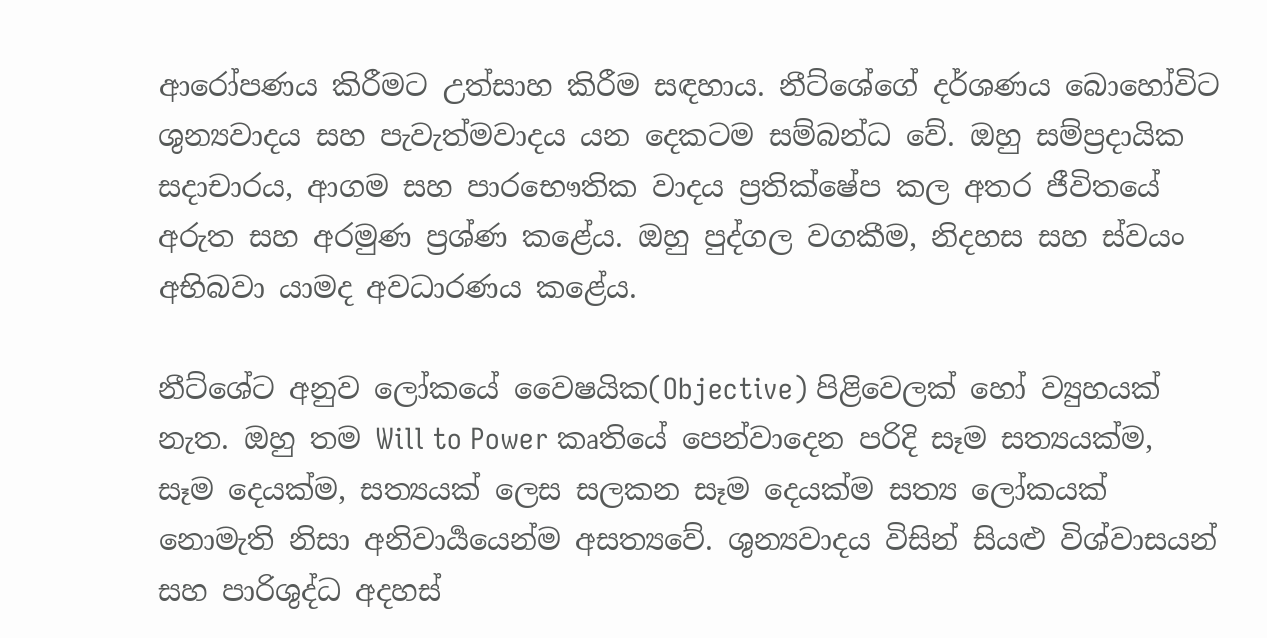ආරෝපණය කිරීමට උත්සාහ කිරීම සඳහාය. නීට්ශේගේ දර්ශණය බොහෝවිට ශුන්‍යවාදය සහ පැවැත්මවාදය යන දෙකටම සම්බන්ධ වේ. ඔහු සම්ප්‍රදායික සදාචාරය, ආගම සහ පාරභෞතික වාදය ප්‍රතික්ෂේප කල අතර ජීවිතයේ අරුත සහ අරමුණ ප්‍රශ්ණ කළේය. ඔහු පුද්ගල වගකීම, නිදහස සහ ස්වයං අභිබවා යාමද අවධාරණය කළේය.

නීට්ශේට අනුව ලෝකයේ වෛෂයික(Objective) පිළිවෙලක් හෝ ව්‍යුහයක් නැත. ඔහු තම Will to Power කෘතියේ පෙන්වාදෙන පරිදි සෑම සත්‍යයක්ම, සෑම දෙයක්ම, සත්‍යයක් ලෙස සලකන සෑම දෙයක්ම සත්‍ය ලෝකයක් නොමැති නිසා අනිවාර්‍යයෙන්ම අසත්‍යවේ. ශුන්‍යවාදය විසින් සියළු විශ්වාසයන් සහ පාරිශුද්ධ අදහස්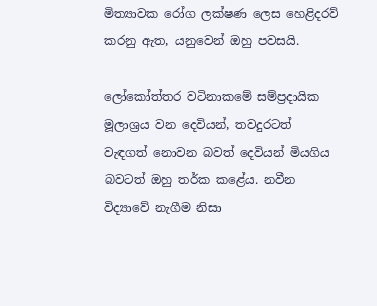මිත්‍යාවක රෝග ලක්ෂණ ලෙස හෙළිදරව් කරනු ඇත, යනුවෙන් ඔහු පවසයි.

ලෝකෝත්තර වටිනාකමේ සම්ප්‍රදායික මූලාශ්‍රය වන දෙවියන්, තවදුරටත් වැඳගත් නොවන බවත් දෙවියන් මියගිය බවටත් ඔහු තර්ක කළේය. නවීන විද්‍යාවේ නැගීම නිසා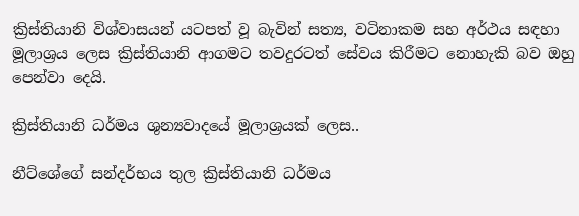ක්‍රිස්තියානි විශ්වාසයන් යටපත් වූ බැවින් සත්‍ය, වටිනාකම සහ අර්ථය සඳහා මූලාශ්‍රය ලෙස ක්‍රිස්තියානි ආගමට තවදුරටත් සේවය කිරීමට නොහැකි බව ඔහු පෙන්වා දෙයි.

ක්‍රිස්තියානි ධර්මය ශුන්‍යවාදයේ මූලාශ්‍රයක් ලෙස..

නීට්ශේගේ සන්දර්භය තුල ක්‍රිස්තියානි ධර්මය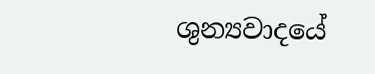ශුන්‍යවාදයේ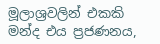මූලාශ්‍රවලින් එකකි  මන්ද එය ප්‍රජණනය,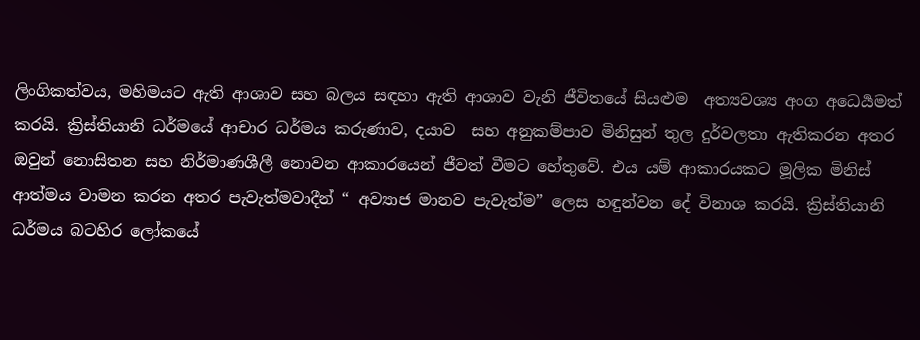ලිංගිකත්වය, මහිමයට ඇති ආශාව සහ බලය සඳහා ඇති ආශාව වැනි ජීවිතයේ සියළුම  අත්‍යවශ්‍ය අංග අධෙර්‍යමත් කරයි. ක්‍රිස්තියානි ධර්මයේ ආචාර ධර්මය කරුණාව, දයාව  සහ අනුකම්පාව මිනිසුන් තුල දුර්වලතා ඇතිකරන අතර ඔවුන් නොසිතන සහ නිර්මාණශීලී නොවන ආකාරයෙන් ජීවත් වීමට හේතුවේ. එය යම් ආකාරයකට මූලික මිනිස් ආත්මය වාමන කරන අතර පැවැත්මවාදීන් “ අව්‍යාජ මානව පැවැත්ම” ලෙස හඳුන්වන දේ විනාශ කරයි. ක්‍රිස්තියානි ධර්මය බටහිර ලෝකයේ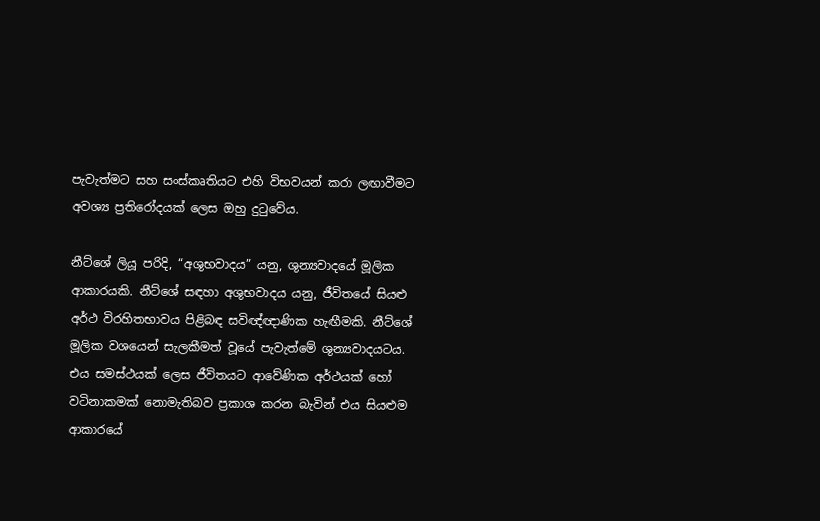පැවැත්මට සහ සංස්කෘතියට එහි විභවයන් කරා ලඟාවීමට අවශ්‍ය ප්‍රතිරෝදයක් ලෙස ඔහු දුටුවේය.

නීට්ශේ ලියූ පරිදි, “අශුභවාදය” යනු, ශුන්‍යවාදයේ මූලික ආකාරයකි. නීට්ශේ සඳහා අශුභවාදය යනු, ජීවිතයේ සියළු අර්ථ විරහිතභාවය පිළිබඳ සවිඥ්ඥාණික හැඟීමකි. නීට්ශේ මූලික වශයෙන් සැලකීමත් වූයේ පැවැත්මේ ශුන්‍යවාදයටය. එය සමස්ථයක් ලෙස ජීවිතයට ආවේණික අර්ථයක් හෝ වටිනාකමක් නොමැතිබව ප්‍රකාශ කරන බැවින් එය සියළුම ආකාරයේ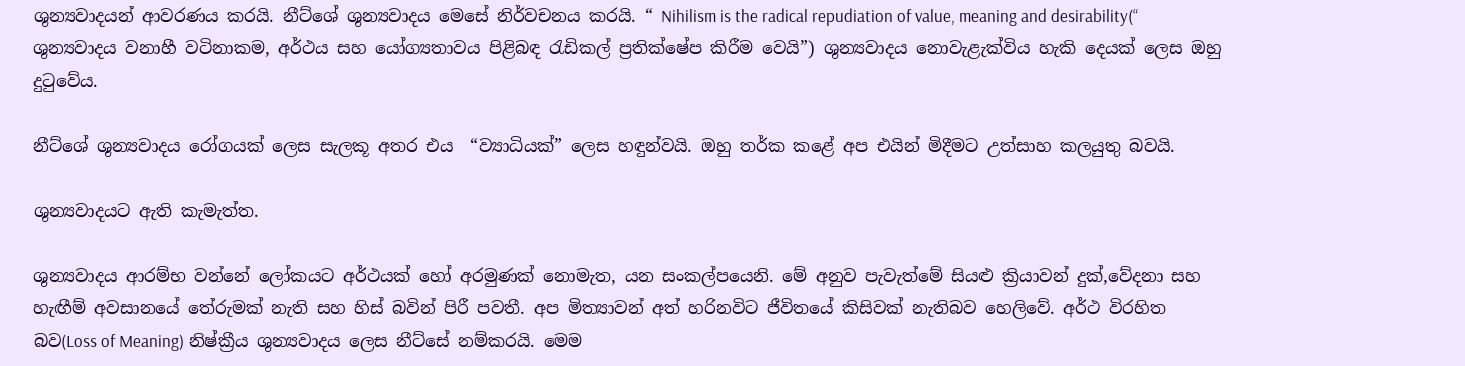ශුන්‍යවාදයන් ආවරණය කරයි. නීට්ශේ ශුන්‍යවාදය මෙසේ නිර්වචනය කරයි. “ Nihilism is the radical repudiation of value, meaning and desirability(“  ශුන්‍යවාදය වනාහී වටිනාකම, අර්ථය සහ යෝග්‍යතාවය පිළිබඳ රැඩිකල් ප්‍රතික්ෂේප කිරීම වෙයි”) ශුන්‍යවාදය නොවැළැක්විය හැකි දෙයක් ලෙස ඔහු දුටුවේය.

නීට්ශේ ශුන්‍යවාදය රෝගයක් ලෙස සැලකූ අතර එය  “ව්‍යාධියක්” ලෙස හඳුන්වයි. ඔහු තර්ක කළේ අප එයින් මිදීමට උත්සාහ කලයුතු බවයි.

ශුන්‍යවාදයට ඇති කැමැත්ත.

ශුන්‍යවාදය ආරම්භ වන්නේ ලෝකයට අර්ථයක් හෝ අරමුණක් නොමැත, යන සංකල්පයෙනි. මේ අනුව පැවැත්මේ සියළු ක්‍රියාවන් දුක්,වේදනා සහ හැඟීම් අවසානයේ තේරුමක් නැති සහ හිස් බවින් පිරී පවතී. අප මිත්‍යාවන් අත් හරිනවිට ජීවිතයේ කිසිවක් නැතිබව හෙලිවේ. අර්ථ විරහිත බව(Loss of Meaning) නිෂ්ක්‍රීය ශුන්‍යවාදය ලෙස නීට්සේ නම්කරයි. මෙම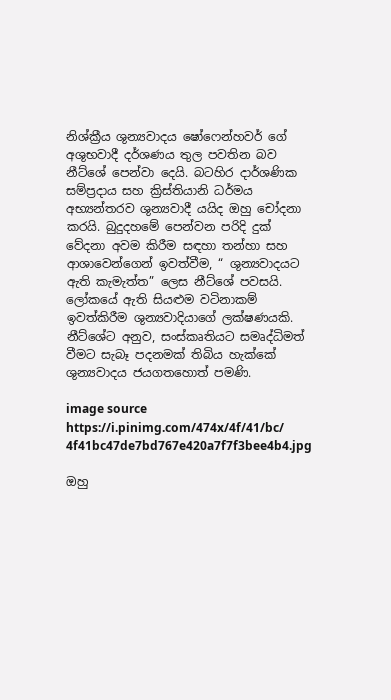නිශ්ක්‍රීය ශුන්‍යවාදය ෂෝෆෙන්හවර් ගේ අශුභවාදී දර්ශණය තුල පවතින බව නීට්ශේ පෙන්වා දෙයි. බටහිර දාර්ශණික සම්ප්‍රදාය සහ ක්‍රිස්තියානි ධර්මය අභ්‍යන්තරව ශුන්‍යවාදී යයිද ඔහු චෝදනා කරයි. බුදුදහමේ පෙන්වන පරිදි දුක් වේදනා අවම කිරීම සඳහා තන්හා සහ ආශාවෙන්ගෙන් ඉවත්වීම, “ ශුන්‍යවාදයට ඇති කැමැත්ත” ලෙස නීට්ශේ පවසයි. ලෝකයේ ඇති සියළුම වටිනාකම් ඉවත්කිරීම ශුන්‍යවාදියාගේ ලක්ෂණයකි. නීට්ශේට අනුව, සංස්කෘතියට සමෘද්ධිමත් වීමට සැබෑ පදනමක් තිබිය හැක්කේ ශුන්‍යවාදය ජයගතහොත් පමණි.

image source
https://i.pinimg.com/474x/4f/41/bc/
4f41bc47de7bd767e420a7f7f3bee4b4.jpg

ඔහු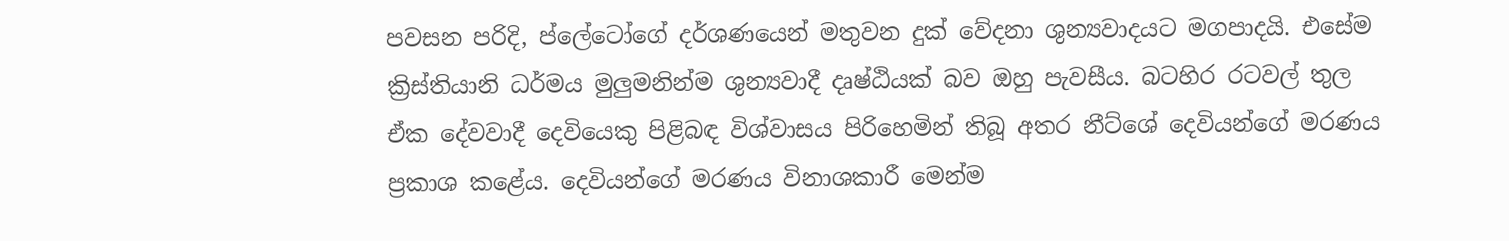පවසන පරිදි, ප්ලේටෝගේ දර්ශණයෙන් මතුවන දුක් වේදනා ශුන්‍යවාදයට මගපාදයි. එසේම ක්‍රිස්තියානි ධර්මය මුලුමනින්ම ශුන්‍යවාදී දෘෂ්ඨියක් බව ඔහු පැවසීය. බටහිර රටවල් තුල ඒක දේවවාදී දෙවියෙකු පිළිබඳ විශ්වාසය පිරිහෙමින් තිබූ අතර නීට්ශේ දෙවියන්ගේ මරණය ප්‍රකාශ කළේය. දෙවියන්ගේ මරණය විනාශකාරී මෙන්ම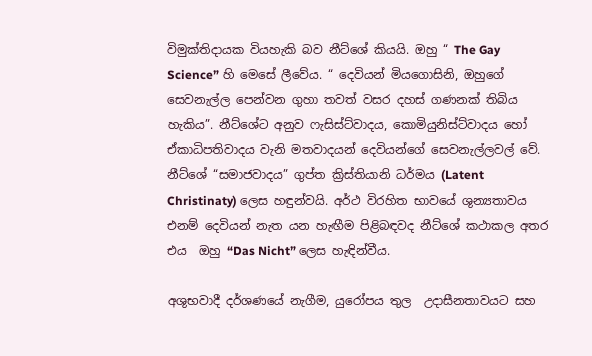විමුක්තිදායක වියහැකි බව නීට්ශේ කියයි. ඔහු “ The Gay Science” හි මෙසේ ලීවේය. “ දෙවියන් මියගොසිනි, ඔහුගේ සෙවනැල්ල පෙන්වන ගුහා තවත් වසර දහස් ගණනක් තිබිය හැකිය”. නීට්ශේට අනුව ෆැසිස්ට්වාදය, කොමියුනිස්ට්වාදය හෝ ඒකාධිපතිවාදය වැනි මතවාදයන් දෙවියන්ගේ සෙවනැල්ලවල් වේ. නීට්ශේ “සමාජවාදය” ගුප්ත ක්‍රිස්තියානි ධර්මය (Latent Christinaty) ලෙස හඳුන්වයි. අර්ථ විරහිත භාවයේ ශුන්‍යතාවය එනම් දෙවියන් නැත යන හැඟීම පිළිබඳවද නීට්ශේ කථාකල අතර එය  ඔහු “Das Nicht” ලෙස හැඳින්වීය.

අශුභවාදී දර්ශණයේ නැගීම, යුරෝපය තුල  උදාසීනතාවයට සහ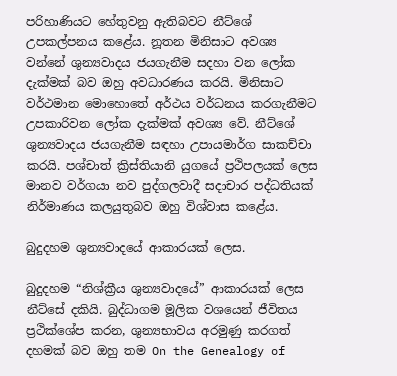පරිහාණියට හේතුවනු ඇතිබවට නීට්ශේ උපකල්පනය කළේය. නූතන මිනිසාට අවශ්‍ය වන්නේ ශුන්‍යවාදය ජයගැනීම සදහා වන ලෝක දැක්මක් බව ඔහු අවධාරණය කරයි. මිනිසාට වර්ථමාන මොහොතේ අර්ථය වර්ධනය කරගැනීමට උපකාරිවන ලෝක දැක්මක් අවශ්‍ය වේ. නීට්ශේ ශුන්‍යවාදය ජයගැනීම සඳහා උපායමාර්ග සාකච්චා කරයි. පශ්චාත් ක්‍රිස්තියානි යුගයේ ප්‍රථිපලයක් ලෙස මානව වර්ගයා නව පුද්ගලවාදී සදාචාර පද්ධතියක් නිර්මාණය කලයුතුබව ඔහු විශ්වාස කළේය.

බුදුදහම ශුන්‍යවාදයේ ආකාරයක් ලෙස.

බුදුදහම “නිශ්ක්‍රීය ශුන්‍යවාදයේ” ආකාරයක් ලෙස නීට්සේ දකියි. බුද්ධාගම මූලික වශයෙන් ජීවිතය ප්‍රථික්ශේප කරන, ශුන්‍යභාවය අරමුණු කරගත් දහමක් බව ඔහු තම On the Genealogy of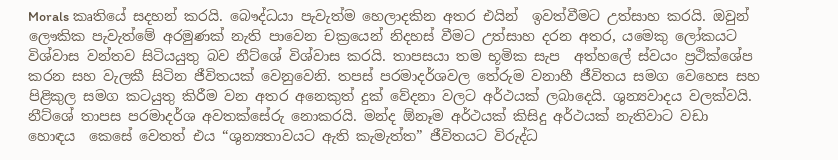Morals කෘතියේ සදහන් කරයි. බෞද්ධයා පැවැත්ම හෙලාදකින අතර එයින්  ඉවත්වීමට උත්සාහ කරයි. ඔවුන් ලෞකික පැවැත්මේ අරමුණක් නැති පාවෙන චක්‍රයෙන් නිදහස් වීමට උත්සාහ දරන අතර, යමෙකු ලෝකයට විශ්වාස වන්තව සිටියයුතු බව නීට්ශේ විශ්වාස කරයි. තාපසයා තම භූමික සැප  අත්හලේ ස්වයං ප්‍රථික්ශේප කරන සහ වැලකී සිටින ජීවිතයක් වෙනුවෙනි. තපස් පරමාදර්ශවල තේරුම වනාහී ජීවිතය සමග වෙහෙස සහ පිළිකුල සමග කටයුතු කිරීම වන අතර අනෙකුත් දුක් වේදනා වලට අර්ථයක් ලබාදෙයි. ශුන්‍යවාදය වලක්වයි. නීට්ශේ තාපස පරමාදර්ශ අවතක්සේරු නොකරයි. මන්ද ඕනෑම අර්ථයක් කිසිදු අර්ථයක් නැතිවාට වඩා හොඳය  කෙසේ වෙතත් එය “ශුන්‍යතාවයට ඇති කැමැත්ත” ජීවිතයට විරුද්ධ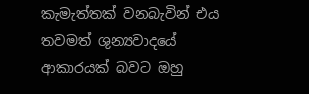කැමැත්තක් වනබැවින් එය තවමත් ශුන්‍යවාදයේ ආකාරයක් බවට ඔහු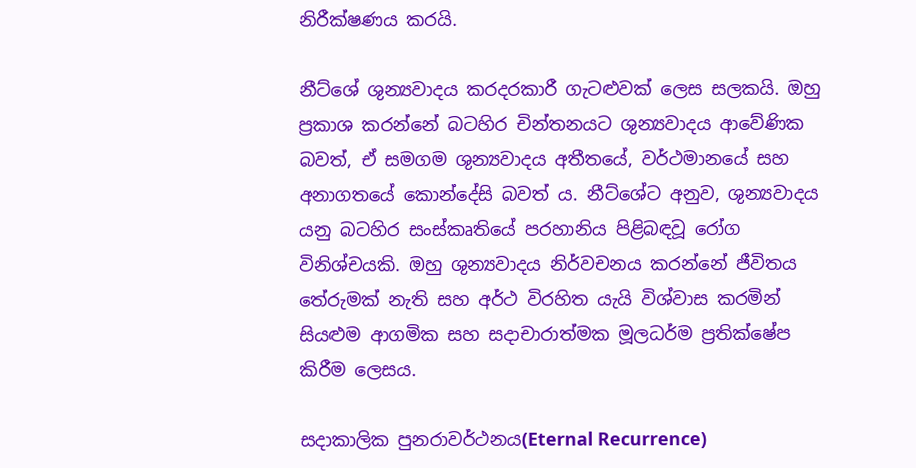නිරීක්ෂණය කරයි.

නීට්ශේ ශුන්‍යවාදය කරදරකාරී ගැටළුවක් ලෙස සලකයි. ඔහු ප්‍රකාශ කරන්නේ බටහිර චින්තනයට ශුන්‍යවාදය ආවේණික බවත්, ඒ සමගම ශුන්‍යවාදය අතීතයේ, වර්ථමානයේ සහ අනාගතයේ කොන්දේසි බවත්‍ ය. නීට්ශේට අනුව, ශුන්‍යවාදය යනු බටහිර සංස්කෘතියේ පරහානිය පිළිබඳවූ රෝග විනිශ්චයකි. ඔහු ශුන්‍යවාදය නිර්වචනය කරන්නේ ජීවිතය තේරුමක් නැති සහ අර්ථ විරහිත යැයි විශ්වාස කරමින් සියළුම ආගමික සහ සදාචාරාත්මක මූලධර්ම ප්‍රතික්ෂේප කිරීම ලෙසය.

සදාකාලික පුනරාවර්ථනය(Eternal Recurrence)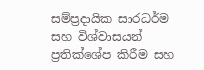සම්ප්‍රදායික සාරධර්ම සහ විශ්වාසයන් ප්‍රතික්ශේප කිරීම සහ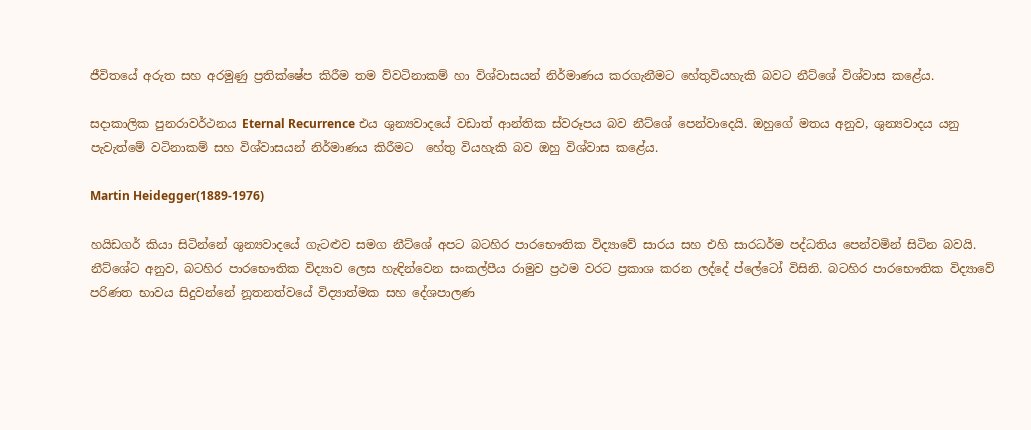ජීවිතයේ අරුත සහ අරමුණු ප්‍රතික්ෂේප කිරීම තම ව්වටිනාකම් හා විශ්වාසයන් නිර්මාණය කරගැනීමට හේතුවියහැකි බවට නීට්ශේ විශ්වාස කළේය.

සදාකාලික පුනරාවර්ථනය Eternal Recurrence එය ශුන්‍යවාදයේ වඩාත් ආන්තික ස්වරූපය බව නීට්ශේ පෙන්වාදෙයි. ඔහුගේ මතය අනුව, ශුන්‍යවාදය යනු පැවැත්මේ වටිනාකම් සහ විශ්වාසයන් නිර්මාණය කිරීමට  හේතු වියහැකි බව ඔහු විශ්වාස කළේය.

Martin Heidegger(1889-1976)

හයිඩගර් කියා සිටින්නේ ශුන්‍යවාදයේ ගැටළුව සමග නීට්ශේ අපට බටහිර පාරභෞතික විද්‍යාවේ සාරය සහ එහි සාරධර්ම පද්ධතිය පෙන්වමින් සිටින බවයි. නීට්ශේට අනුව, බටහිර පාරභෞතික විද්‍යාව ලෙස හැඳින්වෙන සංකල්පීය රාමුව ප්‍රථම වරට ප්‍රකාශ කරන ලද්දේ ප්ලේටෝ විසිනි. බටහිර පාරභෞතික විද්‍යාවේ පරිණත භාවය සිදුවන්නේ නූතනත්වයේ විද්‍යාත්මක සහ දේශපාලණ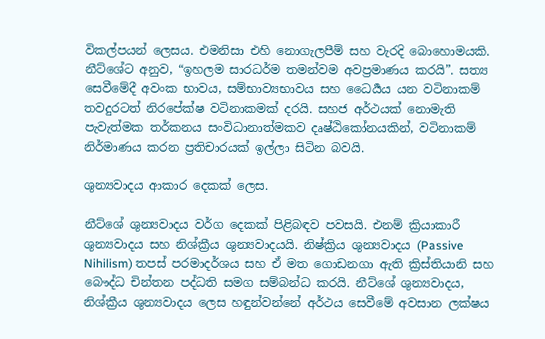විකල්පයන් ලෙසය. එමනිසා එහි නොගැලපීම් සහ වැරදි බොහොමයකි. නීට්ශේට අනුව, “ඉහලම සාරධර්ම තමන්වම අවප්‍රමාණය කරයි”. සත්‍ය සෙවීමේදී අවංක භාවය, සම්භාව්‍යභාවය සහ ධෛර්‍යය යන වටිනාකම් තවදුරටත් නිරපේක්ෂ වටිනාකමක් දරයි. සහජ අර්ථයක් නොමැති පැවැත්මක තර්කනය සංවිධානාත්මකව දෘෂ්ඨිකෝනයකින්, වටිනාකම් නිර්මාණය කරන ප්‍රතිචාරයක් ඉල්ලා සිටින බවයි.

ශුන්‍යවාදය ආකාර දෙකක් ලෙස.

නීට්ශේ ශුන්‍යවාදය වර්ග දෙකක් පිළිබඳව පවසයි. එනම් ක්‍රියාකාරී ශුන්‍යවාදය සහ නිශ්ක්‍රීය ශුන්‍යවාදයයි. නිෂ්ක්‍රිය ශුන්‍යවාදය (Passive Nihilism) තපස් පරමාදර්ශය සහ ඒ මත ගොඩනගා ඇති ක්‍රිස්තියානි සහ බෞද්ධ චින්තන පද්ධති සමග සම්බන්ධ කරයි. නීට්ශේ ශුන්‍යවාදය, නිශ්ක්‍රීය ශුන්‍යවාදය ලෙස හඳුන්වන්නේ අර්ථය සෙවීමේ අවසාන ලක්ෂය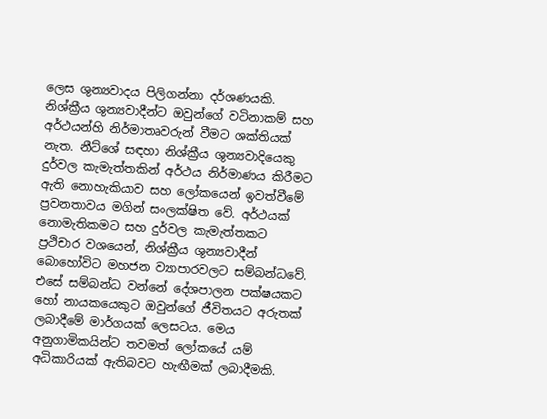ලෙස ශුන්‍යවාදය පිලිගන්නා දර්ශණයකි. නිශ්ක්‍රීය ශුන්‍යවාදීන්ට ඔවුන්ගේ වටිනාකම් සහ අර්ථයන්හි නිර්මාතෘවරුන් වීමට ශක්තියක් නැත. නීට්ශේ සඳහා නිශ්ක්‍රීය ශුන්‍යවාදියෙකු දුර්වල කැමැත්තකින් අර්ථය නිර්මාණය කිරීමට ඇති නොහැකියාව සහ ලෝකයෙන් ඉවත්වීමේ ප්‍රවනතාවය මගින් සංලක්ෂිත වේ. අර්ථයක් නොමැතිකමට සහ දුර්වල කැමැත්තකට ප්‍රථිචාර වශයෙන්, නිශ්ක්‍රීය ශුන්‍යවාදීන් බොහෝවිට මහජන ව්‍යාපාරවලට සම්බන්ධවේ. එසේ සම්බන්ධ වන්නේ දේශපාලන පක්ෂයකට හෝ නායකයෙකුට ඔවුන්ගේ ජීවිතයට අරුතක් ලබාදීමේ මාර්ගයක් ලෙසටය. මෙය අනුගාමිකයින්ට තවමත් ලෝකයේ යම් අධිකාරියක් ඇතිබවට හැඟීමක් ලබාදීමකි.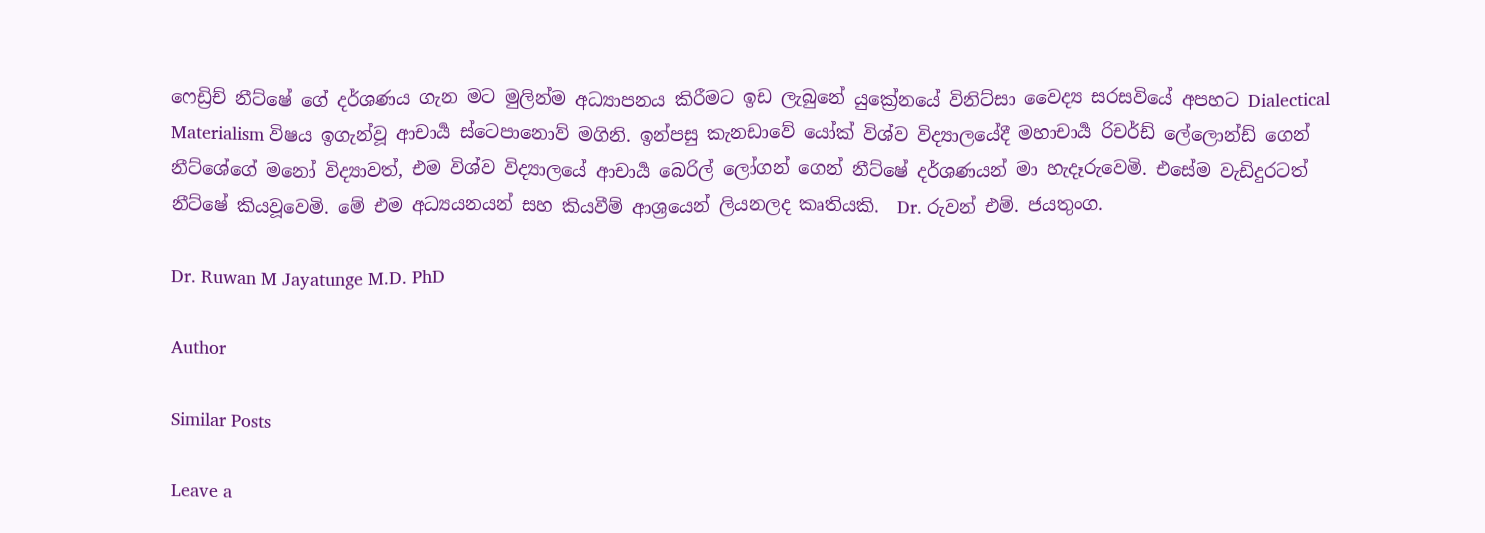ෆෙඩ්‍රිච් නීට්ෂේ ගේ දර්ශණය ගැන මට මුලින්ම අධ්‍යාපනය කිරීමට ඉඩ ලැබුනේ යුක්‍රේනයේ විනිට්සා වෛද්‍ය සරසවියේ අපහට Dialectical Materialism විෂය ඉගැන්වූ ආචාර්‍ය ස්ටෙපානොව් මගිනි. ඉන්පසු කැනඩාවේ යෝක් විශ්ව විද්‍යාලයේදී මහාචාර්‍ය රිචර්ඩ් ලේලොන්ඩ් ගෙන් නීට්ශේගේ මනෝ විද්‍යාවත්, එම විශ්ව විද්‍යාලයේ ආචාර්‍ය බෙරිල් ලෝගන් ගෙන් නීට්ෂේ දර්ශණයන් මා හැදෑරුවෙමි. එසේම වැඩිදුරටත් නීට්ෂේ කියවූවෙමි. මේ එම අධ්‍යයනයන් සහ කියවීම් ආශ්‍රයෙන් ලියනලද කෘතියකි.  Dr. රුවන් එම්. ජයතුංග.

Dr. Ruwan M Jayatunge M.D. PhD

Author

Similar Posts

Leave a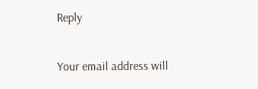Reply

Your email address will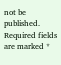not be published. Required fields are marked *